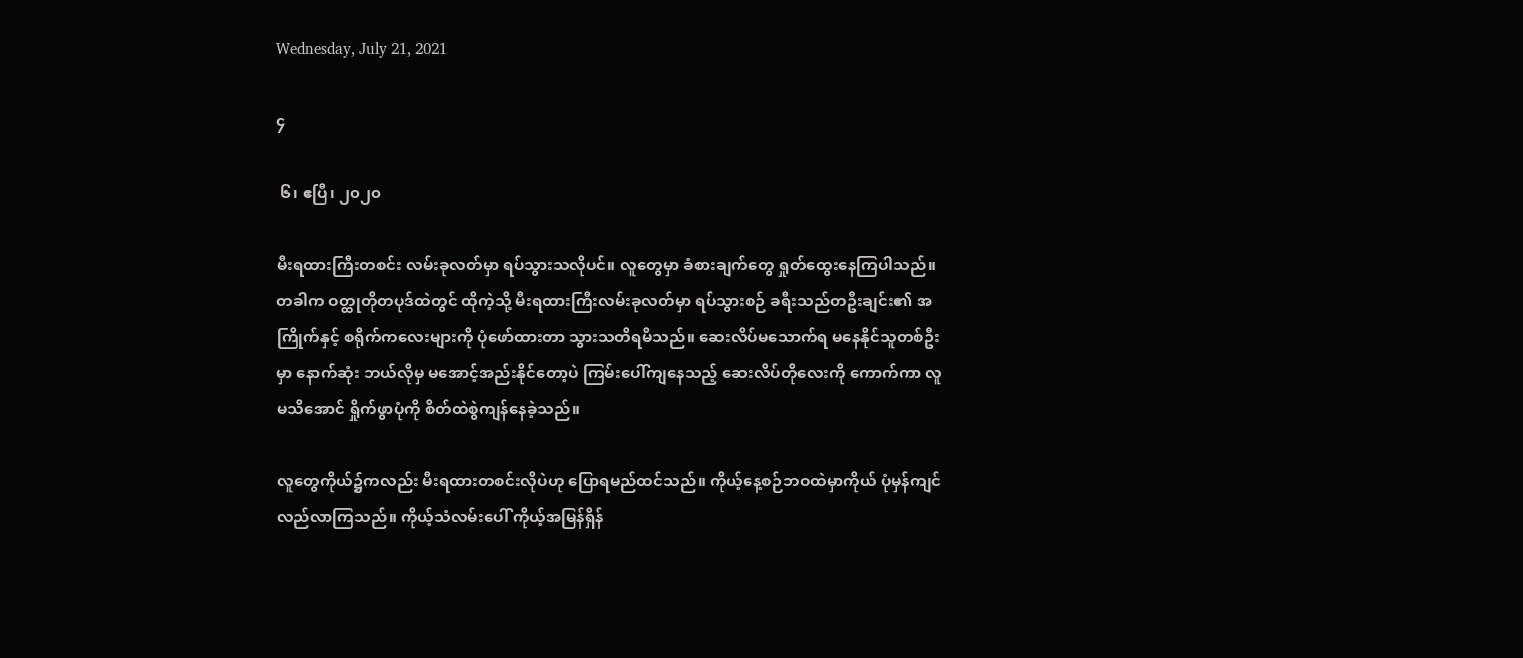Wednesday, July 21, 2021

၄

 ၆၊ ဧပြီ၊ ၂၀၂၀

မီးရထားကြီးတစင်း လမ်းခုလတ်မှာ ရပ်သွားသလိုပင်။ လူတွေမှာ ခံစားချက်တွေ ရှုတ်ထွေးနေကြပါသည်။
တခါက ဝတ္ထုတိုတပုဒ်ထဲတွင် ထိုကဲ့သို့ မီးရထားကြီးလမ်းခုလတ်မှာ ရပ်သွားစဉ် ခရီးသည်တဦးချင်း၏ အကြိုက်နှင့် စရိုက်ကလေးများကို ပုံဖော်ထားတာ သွားသတိရမိသည်။ ဆေးလိပ်မသောက်ရ မနေနိုင်သူတစ်ဦးမှာ နောက်ဆုံး ဘယ်လိုမှ မအောင့်အည်းနိုင်တော့ပဲ ကြမ်းပေါ်ကျနေသည့် ဆေးလိပ်တိုလေးကို ကောက်ကာ လူမသိအောင် ရှိုက်ဖွာပုံကို စိတ်ထဲစွဲကျန်နေခဲ့သည်။

လူတွေကိုယ်၌ကလည်း မီးရထားတစင်းလိုပဲဟု ပြောရမည်ထင်သည်။ ကိုယ့်နေ့စဉ်ဘဝထဲမှာကိုယ် ပုံမှန်ကျင်လည်လာကြသည်။ ကိုယ့်သံလမ်းပေါ် ကိုယ့်အမြန်ရှိန်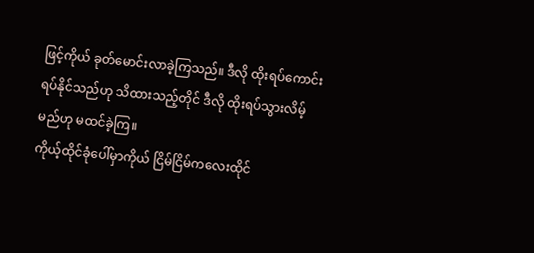ဖြင့်ကိုယ် ခုတ်မောင်းလာခဲ့ကြသည်။ ဒီလို ထိုးရပ်ကောင်း ရပ်နိုင်သည်ဟု သိထားသည့်တိုင် ဒီလို ထိုးရပ်သွားလိမ့်မည်ဟု မထင်ခဲ့ကြ။
ကိုယ့်ထိုင်ခုံပေါ်မှာကိုယ် ငြိမ်ငြိမ်ကလေးထိုင်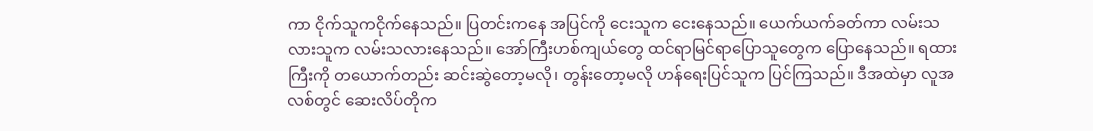ကာ ငိုက်သူကငိုက်နေသည်။ ပြတင်းကနေ အပြင်ကို ငေးသူက ငေးနေသည်။ ယေက်ယက်ခတ်ကာ လမ်းသလားသူက လမ်းသလားနေသည်။ အော်ကြီးဟစ်ကျယ်တွေ ထင်ရာမြင်ရာပြောသူတွေက ပြောနေသည်။ ရထားကြီးကို တယောက်တည်း ဆင်းဆွဲတော့မလို၊ တွန်းတော့မလို ဟန်ရေးပြင်သူက ပြင်ကြသည်။ ဒီအထဲမှာ လူအလစ်တွင် ဆေးလိပ်တိုက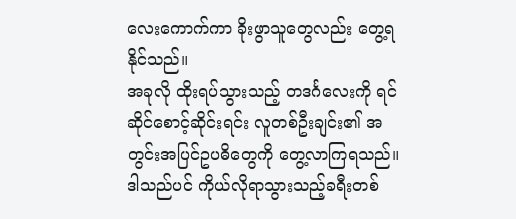လေးကောက်ကာ ခိုးဖွာသူတွေလည်း တွေ့ရနိုင်သည်။
အခုလို ထိုးရပ်သွားသည့် တဒင်္ဂလေးကို ရင်ဆိုင်စောင့်ဆိုင်းရင်း လူတစ်ဦးချင်း၏ အတွင်းအပြင်ဥပဓိတွေကို တွေ့လာကြရသည်။ ဒါသည်ပင် ကိုယ်လိုရာသွားသည့်ခရီးတစ်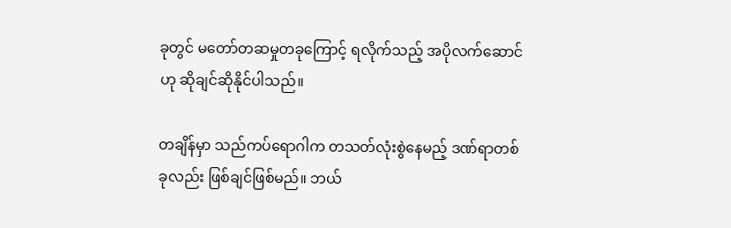ခုတွင် မတော်တဆမှုတခုကြောင့် ရလိုက်သည့် အပိုလက်ဆောင်ဟု ဆိုချင်ဆိုနိုင်ပါသည်။

တချိန်မှာ သည်ကပ်ရောဂါက တသတ်လုံးစွဲနေမည့် ဒဏ်ရာတစ်ခုလည်း ဖြစ်ချင်ဖြစ်မည်။ ဘယ်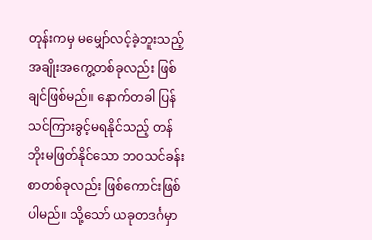တုန်းကမှ မမျှော်လင့်ခဲ့ဘူးသည့် အချိုးအကွေ့တစ်ခုလည်း ဖြစ်ချင်ဖြစ်မည်။ နောက်တခါ ပြန်သင်ကြားခွင့်မရနိုင်သည့် တန်ဘိုးမဖြတ်နိုင်သော ဘဝသင်ခန်းစာတစ်ခုလည်း ဖြစ်ကောင်းဖြစ်ပါမည်။ သို့သော် ယခုတဒင်္ဂမှာ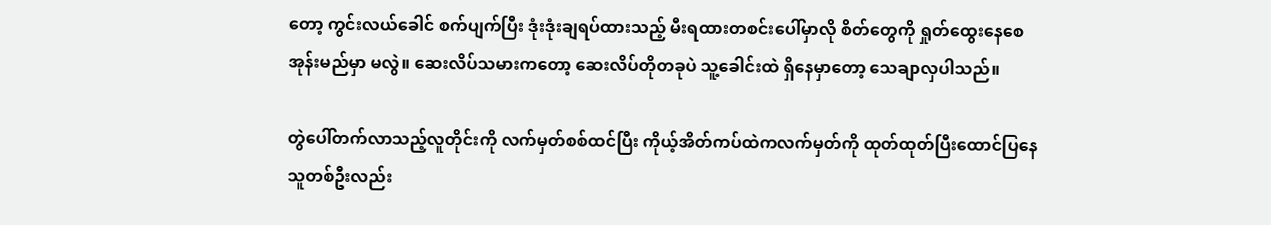တော့ ကွင်းလယ်ခေါင် စက်ပျက်ပြီး ဒုံးဒုံးချရပ်ထားသည့် မီးရထားတစင်းပေါ်မှာလို စိတ်တွေကို ရှုတ်ထွေးနေစေအုန်းမည်မှာ မလွဲ။ ဆေးလိပ်သမားကတော့ ဆေးလိပ်တိုတခုပဲ သူ့ခေါင်းထဲ ရှိနေမှာတော့ သေချာလှပါသည်။

တွဲပေါ်တက်လာသည့်လူတိုင်းကို လက်မှတ်စစ်ထင်ပြီး ကိုယ့်အိတ်ကပ်ထဲကလက်မှတ်ကို ထုတ်ထုတ်ပြီးထောင်ပြနေသူတစ်ဦးလည်း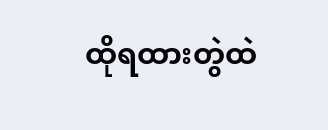ထိုရထားတွဲထဲ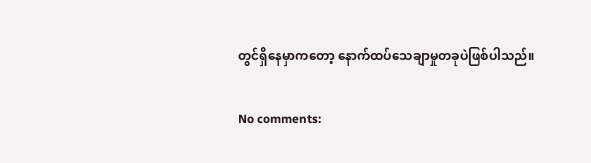တွင်ရှိနေမှာကတော့ နောက်ထပ်သေချာမှုတခုပဲဖြစ်ပါသည်။

No comments: